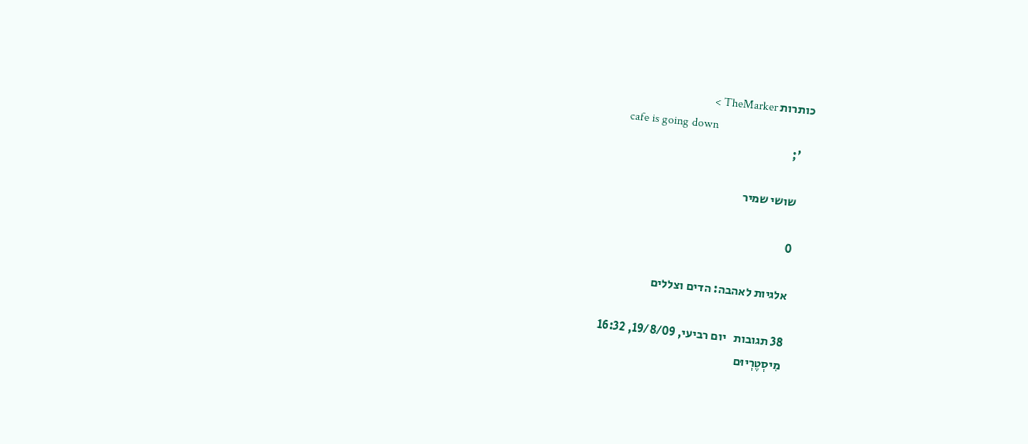כותרות TheMarker >
    cafe is going down
    ';

    שושי שמיר

    0

    אלגיות לאהבה: הדים וצללים

    38 תגובות   יום רביעי, 19/8/09, 16:32
    מִיסְטֶרְיוּם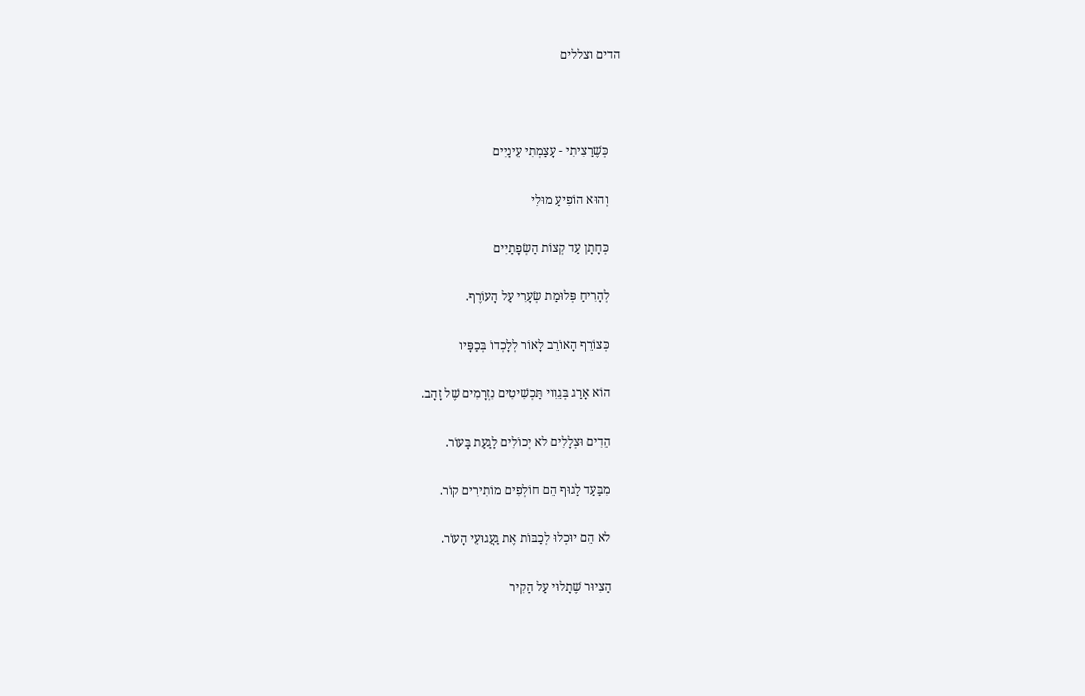הדים וצללים



    כְּשֶׁרַצִיתִי - עָצַמְתִי עֵינַיִים

    וְהוּא הוֹפִיעַ מוּלִי

    כְּחָתָן עַד קְצוֹת הַשְׂפָתַיִים

    לְהָרִיחַ פְּלוּמַת שְׂעָרִי עַל הָעוֹרֶף.

    כְּצוֹרֵף הָאוֹרֵב לָאוֹר לְלָכְדוֹ בְּכַפָּיו

    הוֹא אָרַג בְּגֵוִוי תַּכְשִׁיטִים נִזְרָמִים שֶׁל זָהָב.

    הֵדִים וּצְלָלִים לא יְכוֹלִים לַגַעַת בָּעוֹר.

    מִבַּעַד לַגוּף הֵם חוֹלְפִים מוֹתִירִים קוֹר.

    לא הֵם יוּכְלוּ לְכַבּוֹת אֶת גַעֲגוּעֵי הָעוֹר.

    הַצִיוּר שֶׁתָלוּי עַל הַקִיר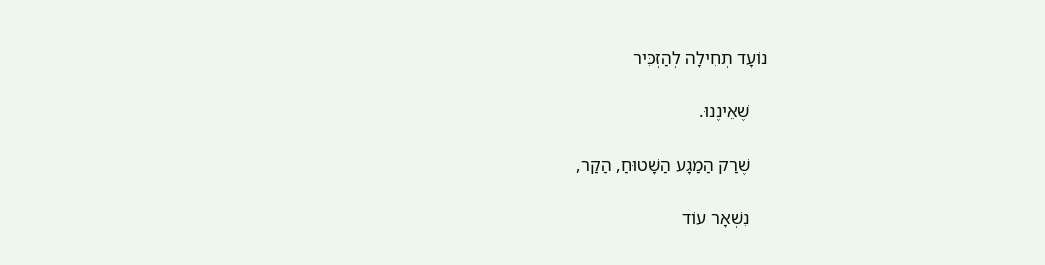נוֹעָד תְחִילָה לְהַזְכִּיר

    שֶׁאֵינֶנוּ.

    שֶׁרַק הַמַגָע הַשָׁטוּחַ, הַקַר,

    נִשְׁאָר עוֹד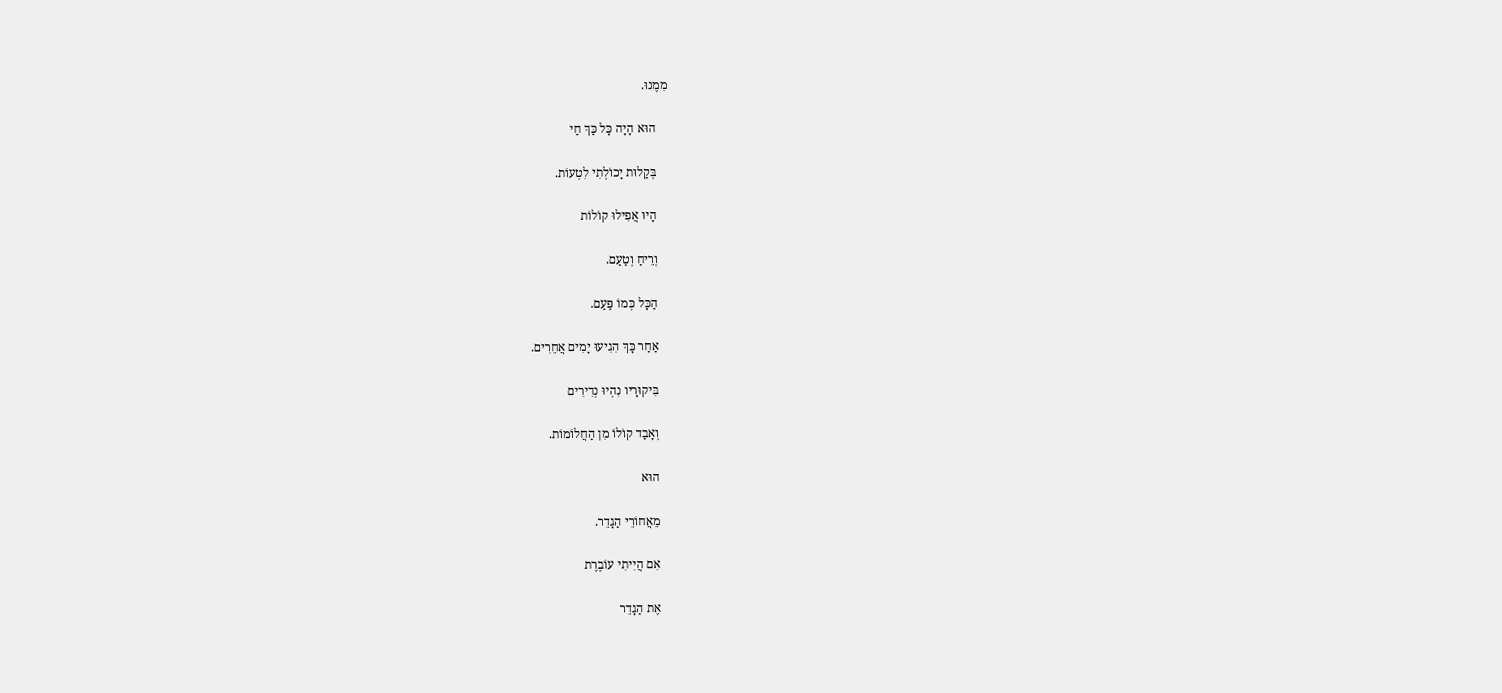מִמֶנוּ.

    הוּא הָיָה כָּל כַּךְ חַי

    בְּקַלוּת יָכוֹלְתִי לִטְעוֹת.

    הָיוּ אֲפִילוּ קוֹלוֹת

    וְרֵיחַ וְטַעַם.

    הַכָּל כְּמוֹ פַּעַם.

    אַחַר כָּךְ הִגִיעוּ יָמִים אֲחֵרִים.

    בִּיקוּרָיו נִהְיוּ נְדִירִים

    וְאָבַד קוֹלוֹ מִן הַחֲלוֹמוֹת.

    הוּא

    מֵאֲחוֹרֵי הַגָדֵר.

    אִם הֲיִיתִי עוֹבֶרֶת

    אֶת הַגָדֵר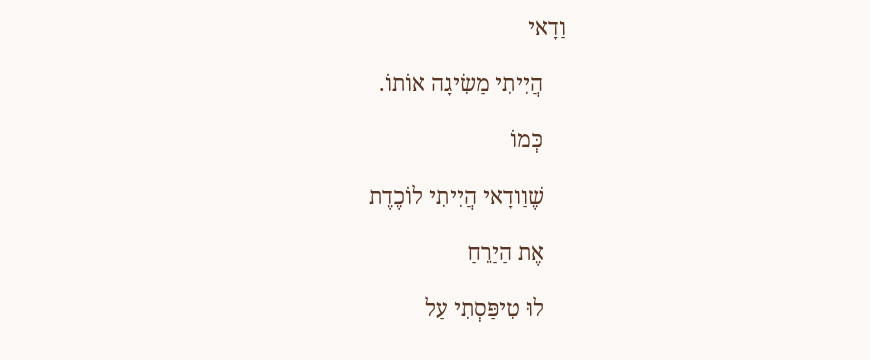וַדָאי

    הֲיִיתִי מַשִׂיגָה אוֹתוֹ.

    כְּמוֹ

    שֶׁוַודָאי הֲיִיתִי לוֹכֶדֶת

    אֶת הַיַרֵחַ

    לוּ טִיפַּסְתִי עַל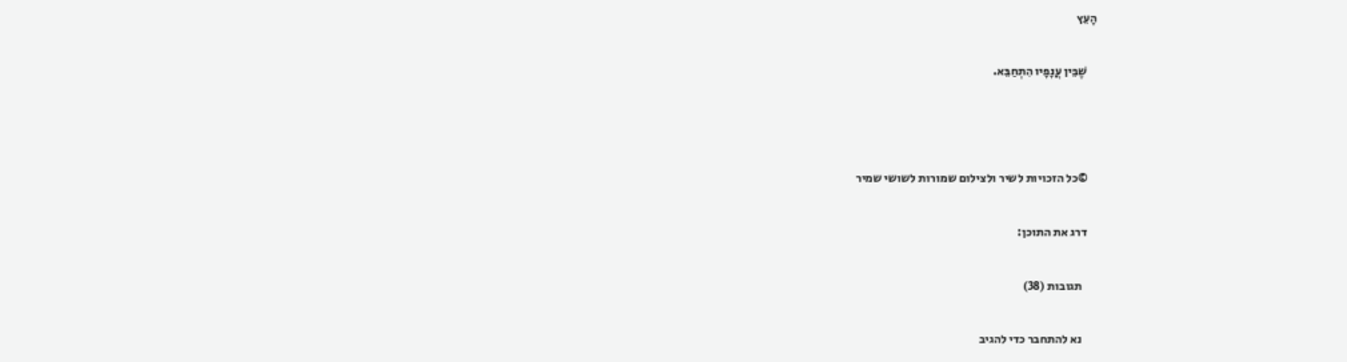הָעֵץ

    שֶׁבֵּין עֲנָפָיו הִתְחַבֵּא.



    ©כל הזכויות לשיר ולצילום שמורות לשושי שמיר

    דרג את התוכן:

      תגובות (38)

      נא להתחבר כדי להגיב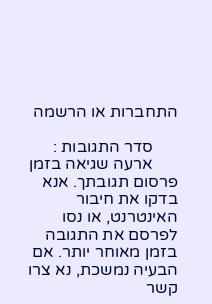התחברות או הרשמה

      סדר התגובות :
      ארעה שגיאה בזמן פרסום תגובתך. אנא בדקו את חיבור האינטרנט, או נסו לפרסם את התגובה בזמן מאוחר יותר. אם הבעיה נמשכת, נא צרו קשר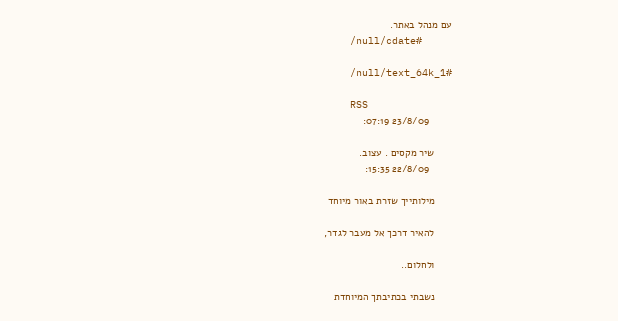עם מנהל באתר.
      /null/cdate#

      /null/text_64k_1#

      RSS
        23/8/09 07:19:

      שיר מקסים . עצוב.
        22/8/09 15:35:

      מילותייך שזרת באור מיוחד

      להאיר דרכך אל מעבר לגדר,

      ולחלום..

      נשבתי בכתיבתך המיוחדת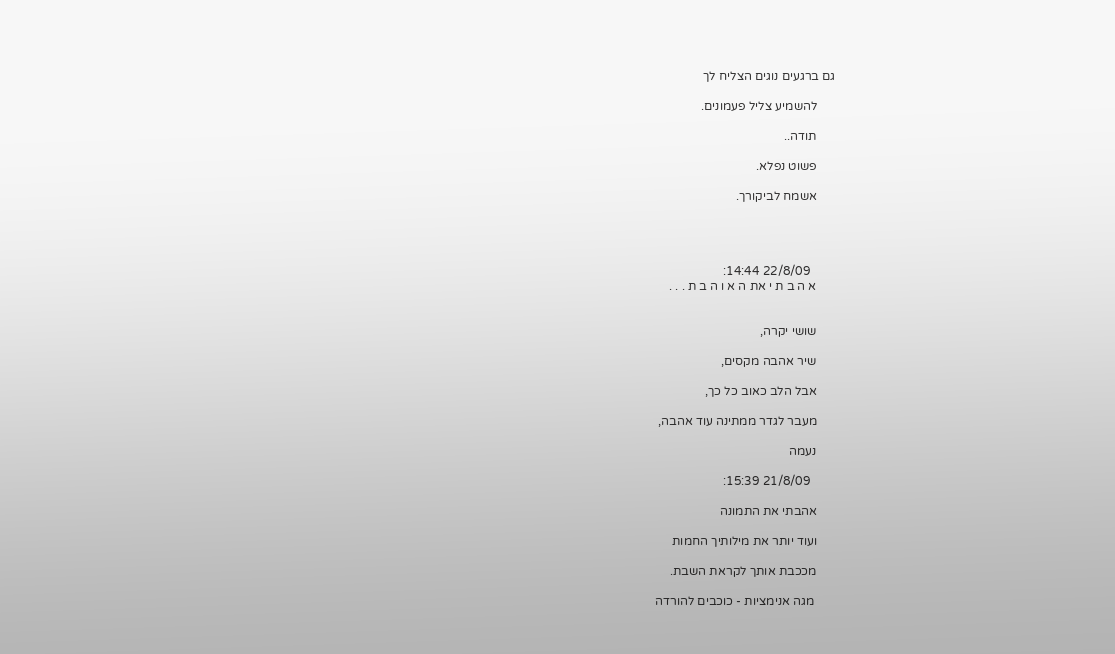גם ברגעים נוגים הצליח לך

      להשמיע צליל פעמונים.

      תודה..

      פשוט נפלא.

      אשמח לביקורך.




        22/8/09 14:44:
      א ה ב ת י את ה א ו ה ב ת . . .


      שושי יקרה,

      שיר אהבה מקסים,

      אבל הלב כאוב כל כך,

      מעבר לגדר ממתינה עוד אהבה,

      נעמה

        21/8/09 15:39:

      אהבתי את התמונה

      ועוד יותר את מילותיך החמות

      מככבת אותך לקראת השבת.

       מגה אנימציות - כוכבים להורדה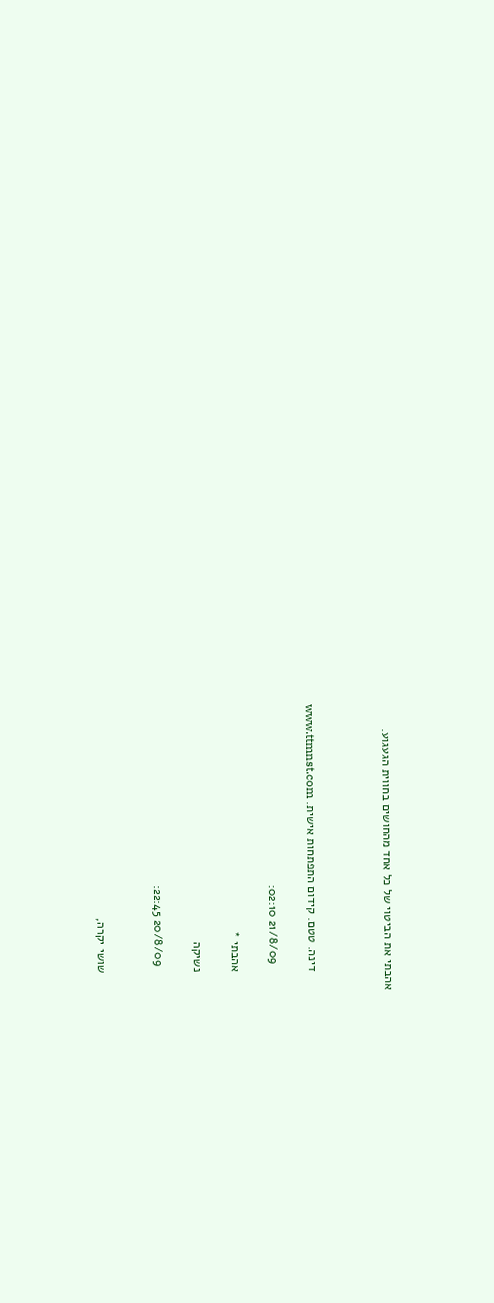אהבתי את הביטוי של כל אחד מהחושים בחווית הגעגוע.



      דינה. טטם. קידום התפתחות אישית. www.ttmnst.com

        21/8/09 02:10:

      אהבתי *

      נשיקה

        20/8/09 22:45:


      שושי יקרה,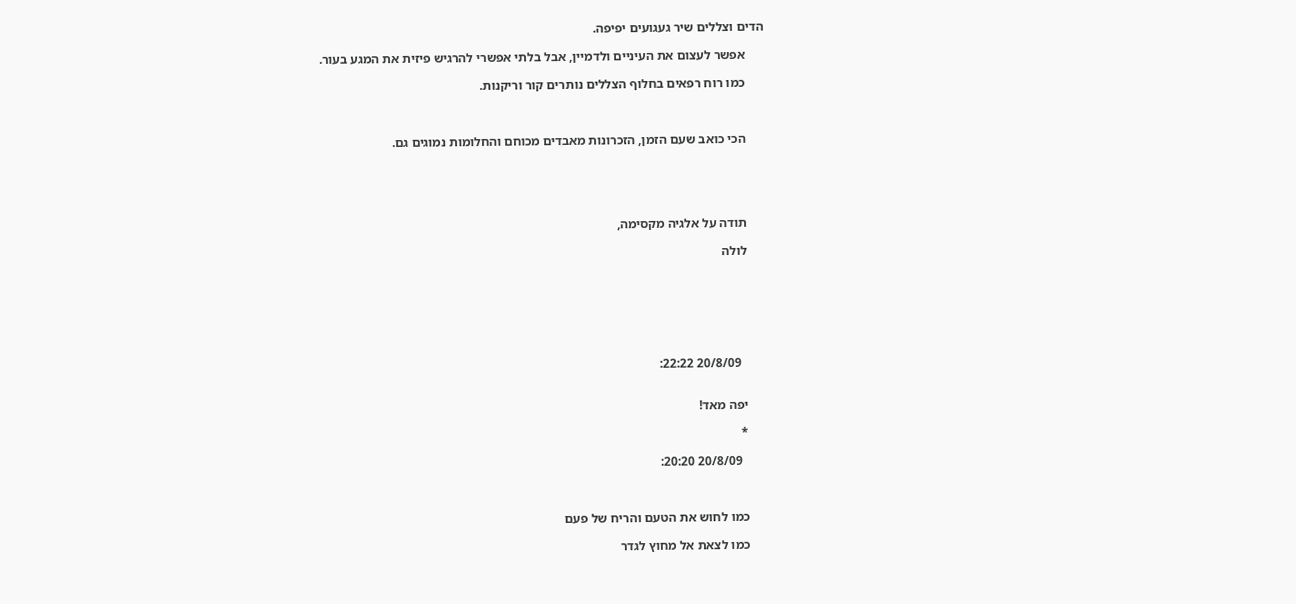הדים וצללים שיר געגועים יפיפה.

      אפשר לעצום את העיניים ולדמיין, אבל בלתי אפשרי להרגיש פיזית את המגע בעור.

      כמו רוח רפאים בחלוף הצללים נותרים קור וריקנות.



      הכי כואב שעם הזמן, הזכרונות מאבדים מכוחם והחלומות נמוגים גם.





      תודה על אלגיה מקסימה,

      לולה







        20/8/09 22:22:


      יפה מאד!

      *

        20/8/09 20:20:



      כמו לחוש את הטעם והריח של פעם

      כמו לצאת אל מחוץ לגדר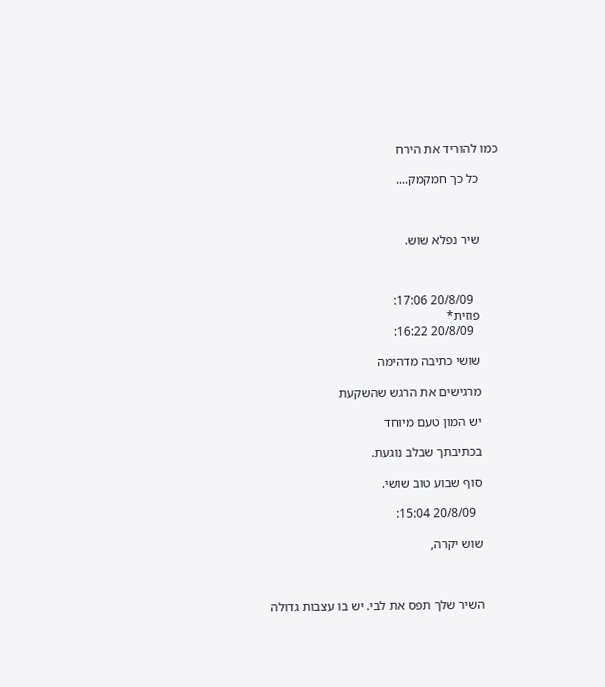כמו להוריד את הירח

      כל כך חמקמק....



      שיר נפלא שוש.



        20/8/09 17:06:
      פוזית*
        20/8/09 16:22:

      שושי כתיבה מדהימה

      מרגישים את הרגש שהשקעת

      יש המון טעם מיוחד

      בכתיבתך שבלב נוגעת.

      סוף שבוע טוב שושי.

        20/8/09 15:04:

      שוש יקרה,



      השיר שלך תפס את לבי. יש בו עצבות גדולה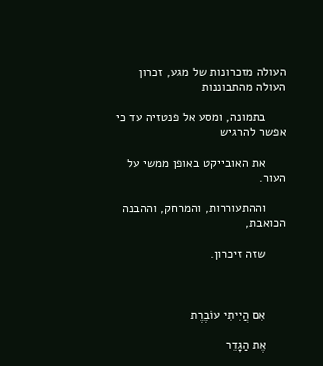העולה מזכרונות של מגע, זכרון העולה מהתבוננות

      בתמונה, ומסע אל פנטזיה עד כי אפשר להרגיש

      את האובייקט באופן ממשי על העור.

      וההתעוררות, והמרחק, וההבנה הכואבת,

      שזה זיכרון.



      אִם הֲיִיתִי עוֹבֶרֶת

      אֶת הַגָדֵר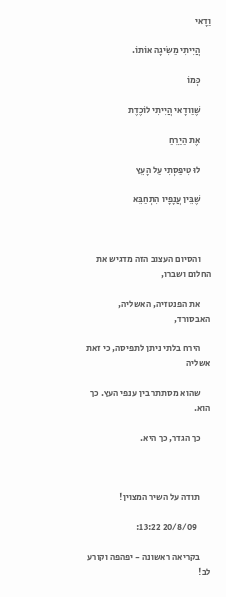וַדָאי

      הֲיִיתִי מַשִׂיגָה אוֹתוֹ.

      כְּמוֹ

      שֶׁוַודָאי הֲיִיתִי לוֹכֶדֶת

      אֶת הַיַרֵחַ

      לוּ טִיפַּסְתִי עַל הָעֵץ

      שֶׁבֵּין עֲנָפָיו הִתְחַבֵּא



      והסיום העצוב הזה מדגיש את החלום ושברו,

      את הפנטזיה, האשליה, האבסורד,

      הירח בלתי ניתן לתפיסה, כי זאת אשליה

      שהוא מסתתר בין ענפי העץ. כך הוא.

      כך הגדר, כך היא.



      תודה על השיר המצוין!

        20/8/09 13:22:

      בקריאה ראשונה - יפהפה וקורע לב!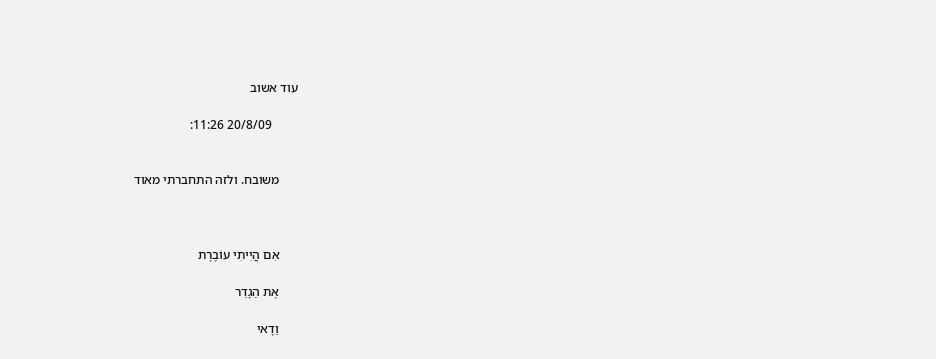עוד אשוב

        20/8/09 11:26:


      משובח. ולזה התחברתי מאוד



      אִם הֲיִיתִי עוֹבֶרֶת

      אֶת הַגָדֵר

      וַדָאי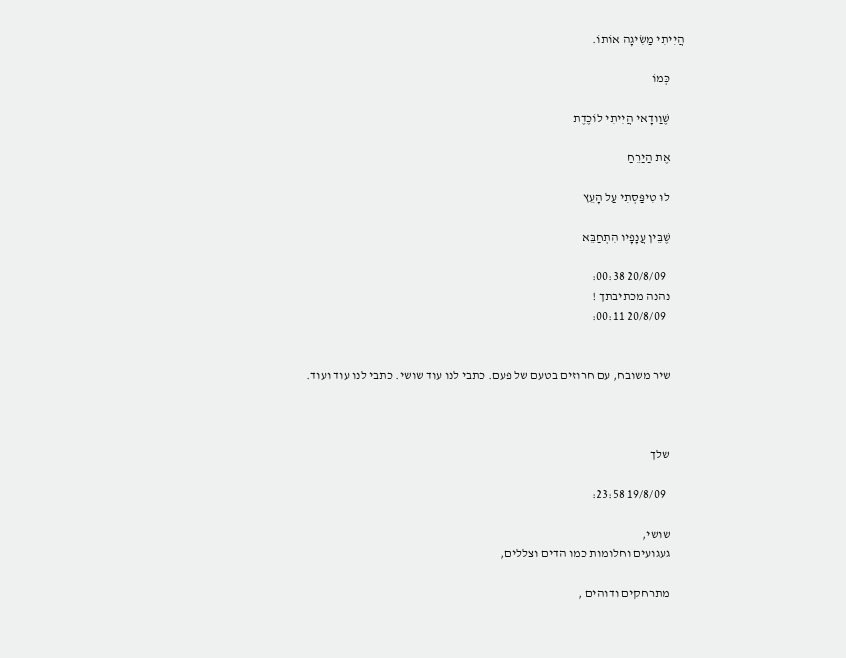הֲיִיתִי מַשִׂיגָה אוֹתוֹ.

      כְּמוֹ

      שֶׁוַודָאי הֲיִיתִי לוֹכֶדֶת

      אֶת הַיַרֵחַ

      לוּ טִיפַּסְתִי עַל הָעֵץ

      שֶׁבֵּין עֲנָפָיו הִתְחַבֵּא

        20/8/09 00:38:
      נהנה מכתיבתך !
        20/8/09 00:11:


      שיר משובח, עם חרוזים בטעם של פעם. כתבי לנו עוד שושי. כתבי לנו עוד ועוד.



      שלך

        19/8/09 23:58:

      שושי,
      געגועים וחלומות כמו הדים וצללים,

      מתרחקים ודוהים ,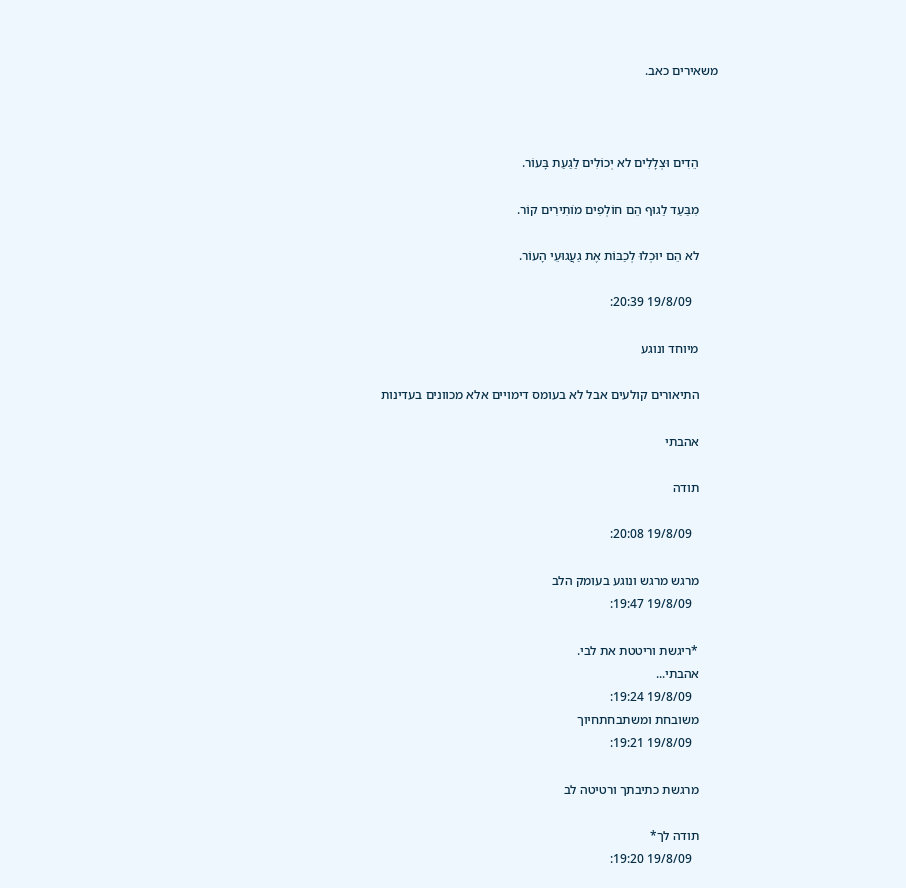משאירים כאב.



      הֵדִים וּצְלָלִים לא יְכוֹלִים לַגַעַת בָּעוֹר.

      מִבַּעַד לַגוּף הֵם חוֹלְפִים מוֹתִירִים קוֹר.

      לא הֵם יוּכְלוּ לְכַבּוֹת אֶת גַעֲגוּעֵי הָעוֹר.

        19/8/09 20:39:

      מיוחד ונוגע

      התיאורים קולעים אבל לא בעומס דימויים אלא מכוונים בעדינות

      אהבתי

      תודה

        19/8/09 20:08:

      מרגש מרגש ונוגע בעומק הלב
        19/8/09 19:47:

      *ריגשת וריטטת את לבי.
      אהבתי...
        19/8/09 19:24:
      משובחת ומשתבחתחיוך
        19/8/09 19:21:

      מרגשת כתיבתך ורטיטה לב

      תודה לך*
        19/8/09 19:20: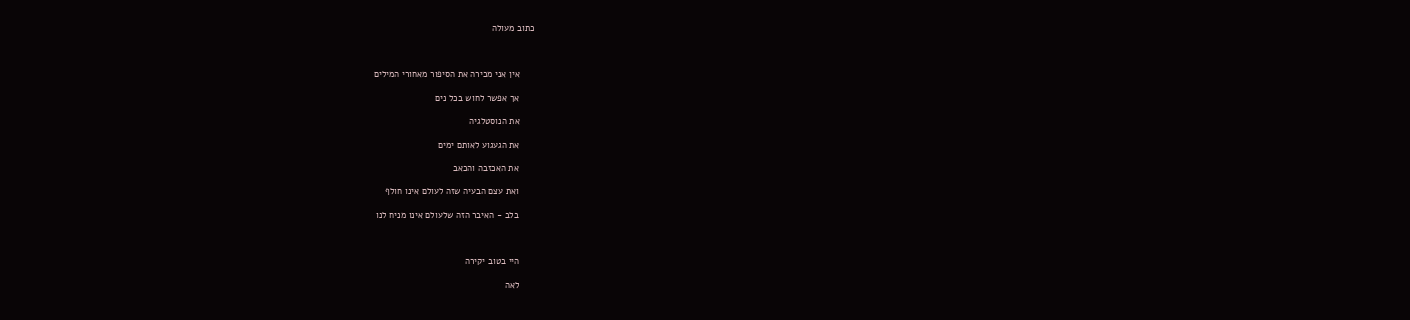כתוב מעולה



      אין אני מכירה את הסיפור מאחורי המילים

      אך אפשר לחוש בכל נים

      את הנוסטלגיה

      את הגעגוע לאותם ימים

      את האכזבה והכאב

      ואת עצם הבעיה שזה לעולם אינו חולף

      בלב - האיבר הזה שלעולם אינו מניח לנו



      היי בטוב יקירה

      לאה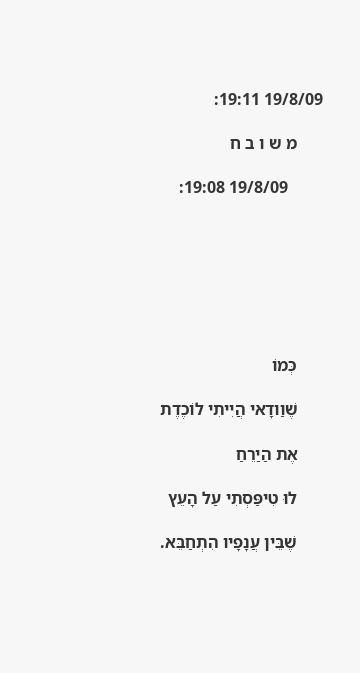19/8/09 19:11:

      מ ש ו ב ח

        19/8/09 19:08:







      כְּמוֹ

      שֶׁוַודָאי הֲיִיתִי לוֹכֶדֶת

      אֶת הַיַרֵחַ

      לוּ טִיפַּסְתִי עַל הָעֵץ

      שֶׁבֵּין עֲנָפָיו הִתְחַבֵּא.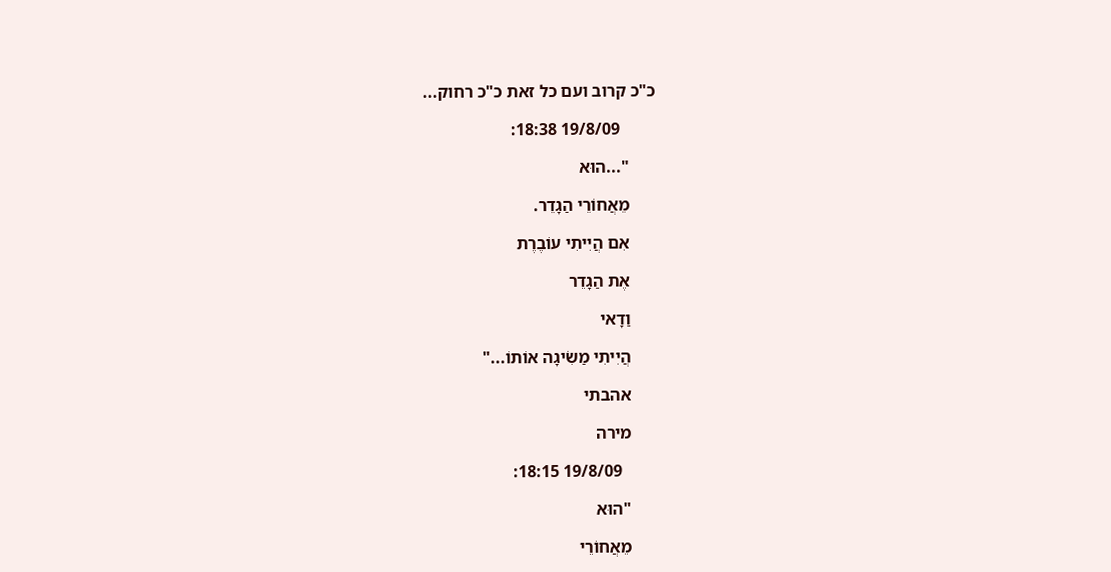כ"כ קרוב ועם כל זאת כ"כ רחוק...

        19/8/09 18:38:

      "...הוּא

      מֵאֲחוֹרֵי הַגָדֵר.

      אִם הֲיִיתִי עוֹבֶרֶת

      אֶת הַגָדֵר

      וַדָאי

      הֲיִיתִי מַשִׂיגָה אוֹתוֹ..."

      אהבתי

      מירה

        19/8/09 18:15:

      "הוּא

      מֵאֲחוֹרֵי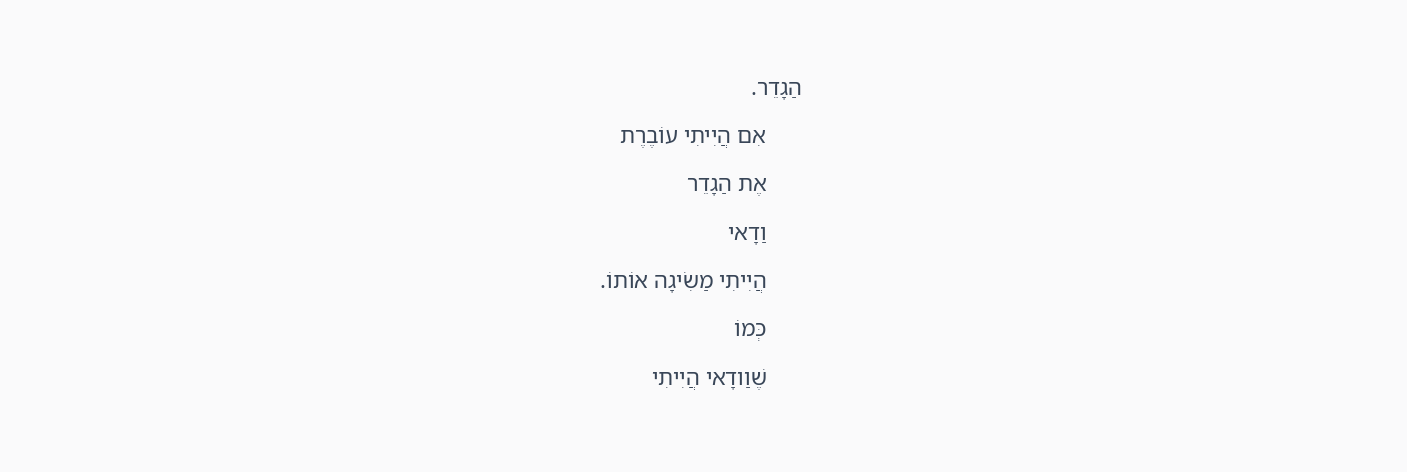הַגָדֵר.

      אִם הֲיִיתִי עוֹבֶרֶת

      אֶת הַגָדֵר

      וַדָאי

      הֲיִיתִי מַשִׂיגָה אוֹתוֹ.

      כְּמוֹ

      שֶׁוַודָאי הֲיִיתִי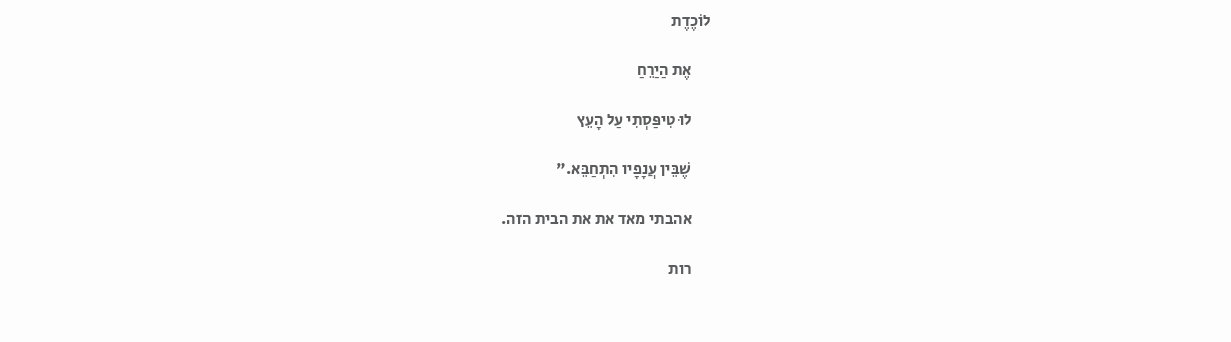לוֹכֶדֶת

      אֶת הַיַרֵחַ

      לוּ טִיפַּסְתִי עַל הָעֵץ

      שֶׁבֵּין עֲנָפָיו הִתְחַבֵּא."

      אהבתי מאד את את הבית הזה.

      רות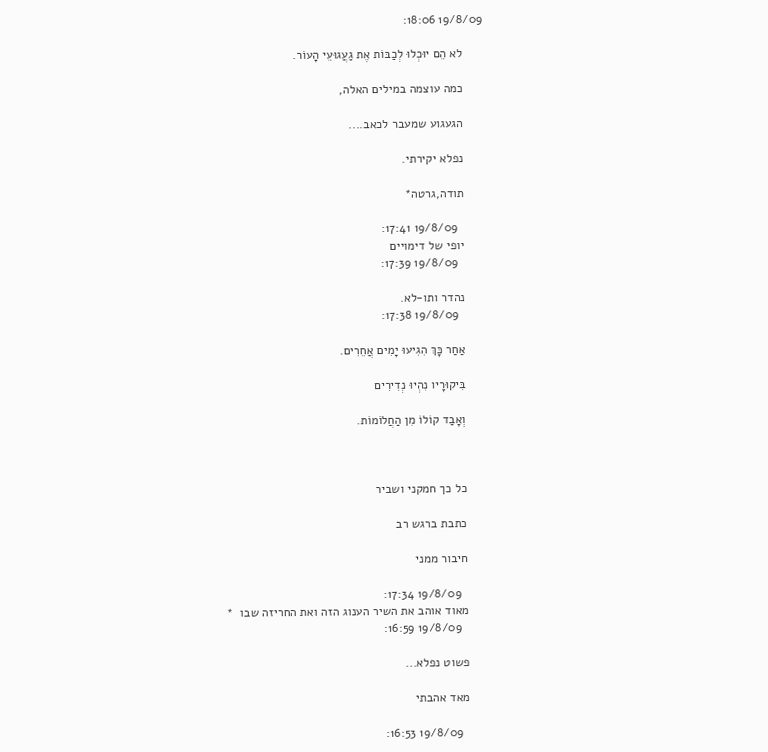19/8/09 18:06:

      לא הֵם יוּכְלוּ לְכַבּוֹת אֶת גַעֲגוּעֵי הָעוֹר.

      כמה עוצמה במילים האלה,

      הגעגוע שמעבר לכאב....

      נפלא יקירתי.

      תודה,גרטה*

        19/8/09 17:41:
      יופי של דימויים
        19/8/09 17:39:

      נהדר ותו-לא.
        19/8/09 17:38:

      אַחַר כָּךְ הִגִיעוּ יָמִים אֲחֵרִים.

      בִּיקוּרָיו נִהְיוּ נְדִירִים

      וְאָבַד קוֹלוֹ מִן הַחֲלוֹמוֹת.



      כל כך חמקני ושביר

      כתבת ברגש רב

      חיבור ממני

        19/8/09 17:34:
      מאוד אוהב את השיר הענוג הזה ואת החריזה שבו  *
        19/8/09 16:59:

      פשוט נפלא...

      מאד אהבתי

        19/8/09 16:53: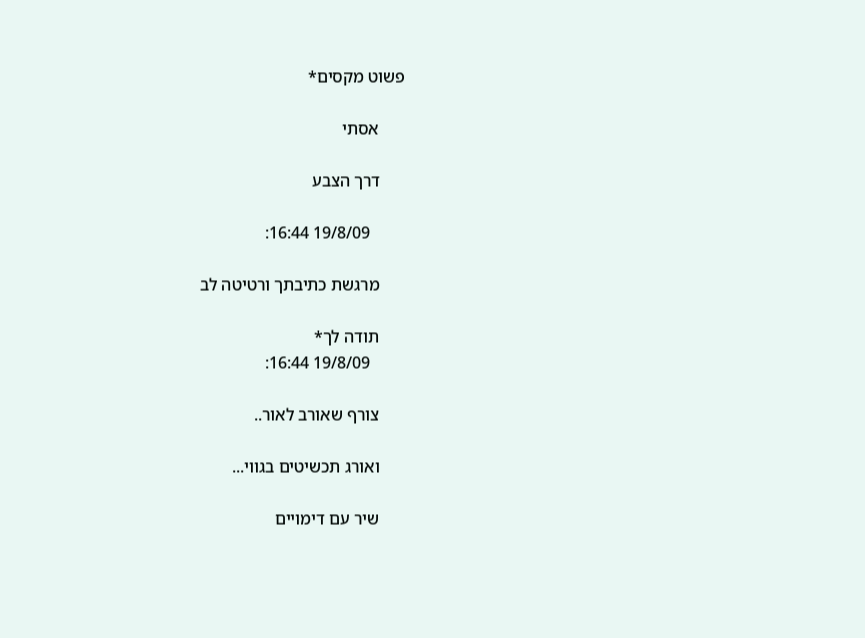פשוט מקסים*

      אסתי

      דרך הצבע

        19/8/09 16:44:

      מרגשת כתיבתך ורטיטה לב

      תודה לך*
        19/8/09 16:44:

      צורף שאורב לאור..

      ואורג תכשיטים בגווי...

      שיר עם דימויים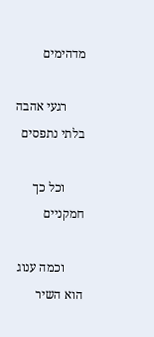מדהימים

      רגעי אהבה  בלתי נתפסים

      וכל כך חמקניים

      וכמה ענוג הוא השיר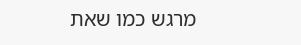מרגש כמו שאת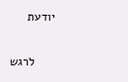יודעת

      לרגש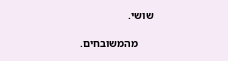שושי.

      מהמשובחים.